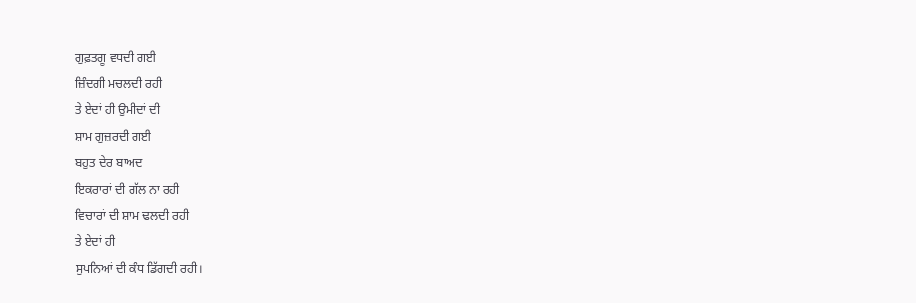ਗੁਫ਼ਤਗੂ ਵਧਦੀ ਗਈ
ਜ਼ਿੰਦਗੀ ਮਚਲਦੀ ਰਹੀ
ਤੇ ਏਦਾਂ ਹੀ ਉਮੀਦਾਂ ਦੀ
ਸ਼ਾਮ ਗੁਜ਼ਰਦੀ ਗਈ
ਬਹੁਤ ਦੇਰ ਬਾਅਦ
ਇਕਰਾਰਾਂ ਦੀ ਗੱਲ ਨਾ ਰਹੀ
ਵਿਚਾਰਾਂ ਦੀ ਸ਼ਾਮ ਢਲਦੀ ਰਹੀ
ਤੇ ਏਦਾਂ ਹੀ
ਸੁਪਨਿਆਂ ਦੀ ਕੰਧ ਡਿੱਗਦੀ ਰਹੀ।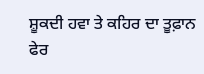ਸ਼ੂਕਦੀ ਹਵਾ ਤੇ ਕਹਿਰ ਦਾ ਤੂਫ਼ਾਨ
ਫੇਰ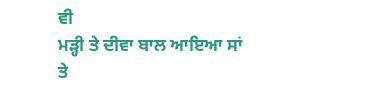ਵੀ
ਮੜ੍ਹੀ ਤੇ ਦੀਵਾ ਬਾਲ ਆਇਆ ਸਾਂ
ਤੇ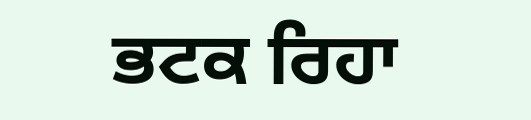ਭਟਕ ਰਿਹਾ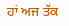ਹਾਂ ਅਜ ਤੱਕ